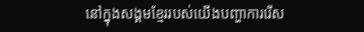នៅក្នុងសង្គមខ្មែររបស់យើងបញ្ហាការរើស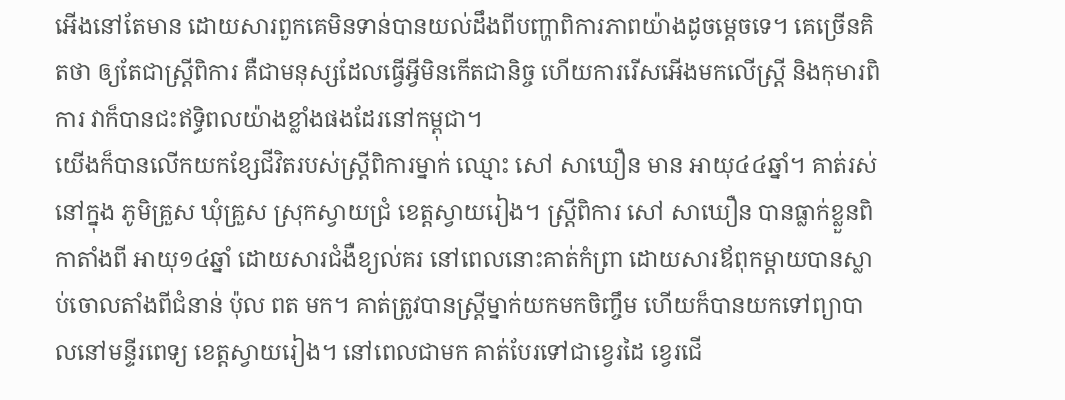អើងនៅតែមាន ដោយសារពួកគេមិនទាន់បានយល់ដឹងពីបញ្ហាពិការភាពយ៉ាងដូចម្ដេចទេ។ គេច្រើនគិតថា ឲ្យតែជាស្ត្រីពិការ គឺជាមនុស្សដែលធ្វើអ្វីមិនកើតជានិច្ច ហើយការរើសអើងមកលើស្ត្រី និងកុមារពិការ វាក៏បានជះឥទ្ធិពលយ៉ាងខ្លាំងផងដែរនៅកម្ពុជា។
យើងក៏បានលើកយកខ្សែជីវិតរបស់ស្ត្រីពិការម្នាក់ ឈ្មោះ សៅ សាឃឿន មាន អាយុ៤៤ឆ្នាំ។ គាត់រស់នៅក្នុង ភូមិគ្រួស ឃុំគ្រួស ស្រុកស្វាយជ្រំ ខេត្តស្វាយរៀង។ ស្ត្រីពិការ សៅ សាឃឿន បានធ្លាក់ខ្លួនពិកាតាំងពី អាយុ១៤ឆ្នាំ ដោយសារជំងឺខ្យល់គរ នៅពេលនោះគាត់កំព្រា ដោយសារឪពុកម្ដាយបានស្លាប់ចោលតាំងពីជំនាន់ ប៉ុល ពត មក។ គាត់ត្រូវបានស្ត្រីម្នាក់យកមកចិញ្ចឹម ហើយក៏បានយកទៅព្យាបាលនៅមន្ទីរពេទ្យ ខេត្តស្វាយរៀង។ នៅពេលជាមក គាត់បែរទៅជាខ្វេរដៃ ខ្វេរជើ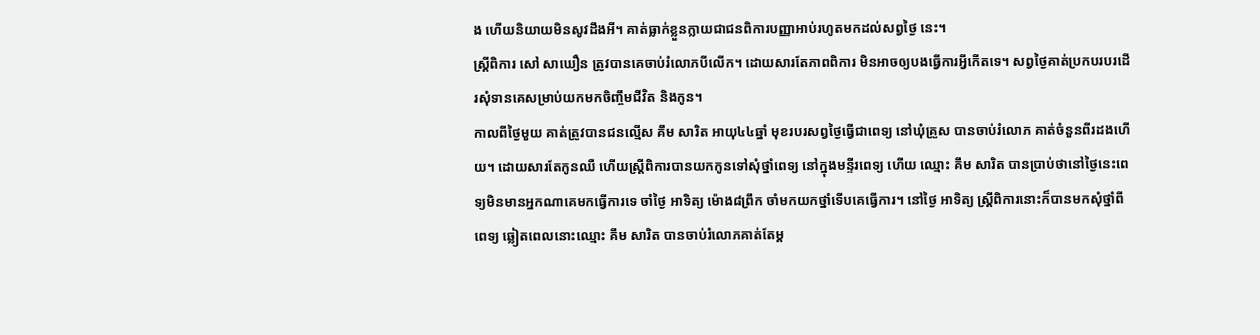ង ហើយនិយាយមិនសូវដឹងអី។ គាត់ធ្លាក់ខ្លួនក្លាយជាជនពិការបញ្ញាអាប់រហូតមកដល់សព្វថ្ងៃ នេះ។
ស្ត្រីពិការ សៅ សាឃឿន ត្រូវបានគេចាប់រំលោភបីលើក។ ដោយសារតែភាពពិការ មិនអាចឲ្យបងធ្វើការអ្វីកើតទេ។ សព្វថ្ងៃគាត់ប្រកបរបរដើរសុំទានគេសម្រាប់យកមកចិញ្ចឹមជីវិត និងកូន។
កាលពីថ្ងៃមួយ គាត់ត្រូវបានជនល្មើស គឹម សារិត អាយុ៤៤ឆ្នាំ មុខរបរសព្វថ្ងៃធ្វើជាពេទ្យ នៅឃុំគ្រួស បានចាប់រំលោភ គាត់ចំនួនពីរដងហើយ។ ដោយសារតែកូនឈឺ ហើយស្ត្រីពិការបានយកកូនទៅសុំថ្នាំពេទ្យ នៅក្នុងមន្ទីរពេទ្យ ហើយ ឈ្មោះ គឹម សារិត បានប្រាប់ថានៅថ្ងៃនេះពេទ្យមិនមានអ្នកណាគេមកធ្វើការទេ ចាំថ្ងៃ អាទិត្យ ម៉ោង៨ព្រឹក ចាំមកយកថ្នាំទើបគេធ្វើការ។ នៅថ្ងៃ អាទិត្យ ស្ត្រីពិការនោះក៏បានមកសុំថ្នាំពីពេទ្យ ឆ្លៀតពេលនោះឈ្មោះ គឹម សារិត បានចាប់រំលោភគាត់តែម្ដ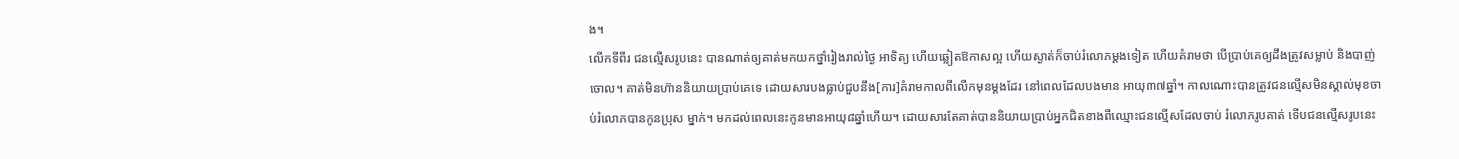ង។
លើកទីពីរ ជនល្មើសរូបនេះ បានណាត់ឲ្យគាត់មកយកថ្នាំរៀងរាល់ថ្ងៃ អាទិត្យ ហើយឆ្លៀតឱកាសល្អ ហើយស្ងាត់ក៏ចាប់រំលោភម្ដងទៀត ហើយគំរាមថា បើប្រាប់គេឲ្យដឹងត្រូវសម្លាប់ និងបាញ់ចោល។ គាត់មិនហ៊ាននិយាយប្រាប់គេទេ ដោយសារបងធ្លាប់ជួបនឹង[ការ]គំរាមកាលពីលើកមុនម្ដងដែរ នៅពេលដែលបងមាន អាយុ៣៧ឆ្នាំ។ កាលណោះបានត្រូវជនល្មើសមិនស្គាល់មុខចាប់រំលោភបានកូនប្រុស ម្នាក់។ មកដល់ពេលនេះកូនមានអាយុ៨ឆ្នាំហើយ។ ដោយសារតែគាត់បាននិយាយប្រាប់អ្នកជិតខាងពីឈ្មោះជនល្មើសដែលចាប់ រំលោភរូបគាត់ ទើបជនល្មើសរូបនេះ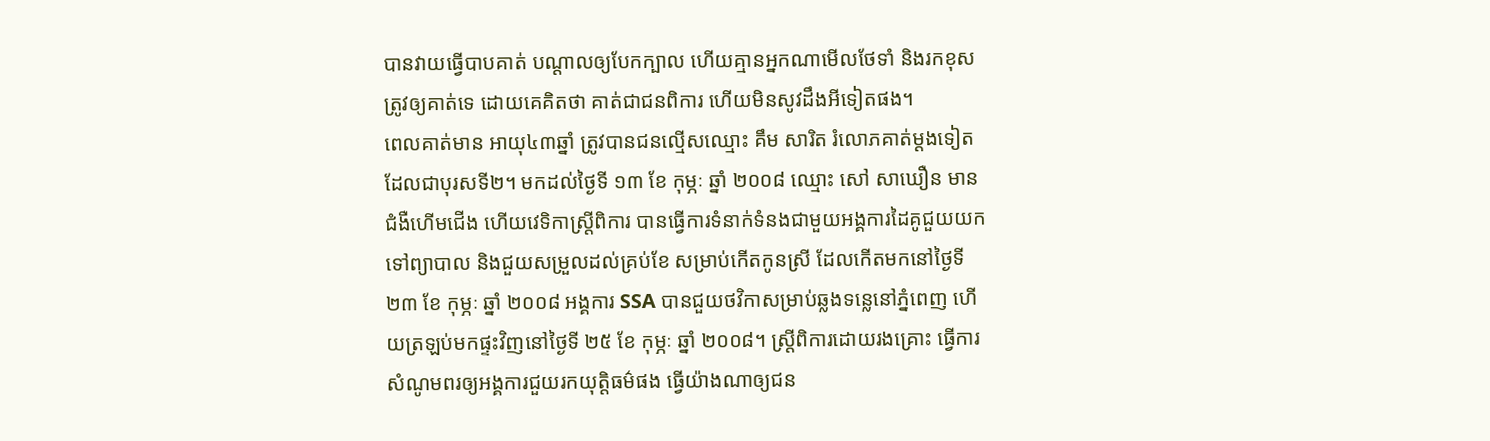បានវាយធ្វើបាបគាត់ បណ្ដាលឲ្យបែកក្បាល ហើយគ្មានអ្នកណាមើលថែទាំ និងរកខុសត្រូវឲ្យគាត់ទេ ដោយគេគិតថា គាត់ជាជនពិការ ហើយមិនសូវដឹងអីទៀតផង។
ពេលគាត់មាន អាយុ៤៣ឆ្នាំ ត្រូវបានជនល្មើសឈ្មោះ គឹម សារិត រំលោភគាត់ម្ដងទៀត ដែលជាបុរសទី២។ មកដល់ថ្ងៃទី ១៣ ខែ កុម្ភៈ ឆ្នាំ ២០០៨ ឈ្មោះ សៅ សាឃឿន មានជំងឺហើមជើង ហើយវេទិកាស្ត្រីពិការ បានធ្វើការទំនាក់ទំនងជាមួយអង្គការដៃគូជួយយកទៅព្យាបាល និងជួយសម្រួលដល់គ្រប់ខែ សម្រាប់កើតកូនស្រី ដែលកើតមកនៅថ្ងៃទី ២៣ ខែ កុម្ភៈ ឆ្នាំ ២០០៨ អង្គការ SSA បានជួយថវិកាសម្រាប់ឆ្លងទន្លេនៅភ្នំពេញ ហើយត្រឡប់មកផ្ទះវិញនៅថ្ងៃទី ២៥ ខែ កុម្ភៈ ឆ្នាំ ២០០៨។ ស្ត្រីពិការដោយរងគ្រោះ ធ្វើការសំណូមពរឲ្យអង្គការជួយរកយុត្តិធម៌ផង ធ្វើយ៉ាងណាឲ្យជន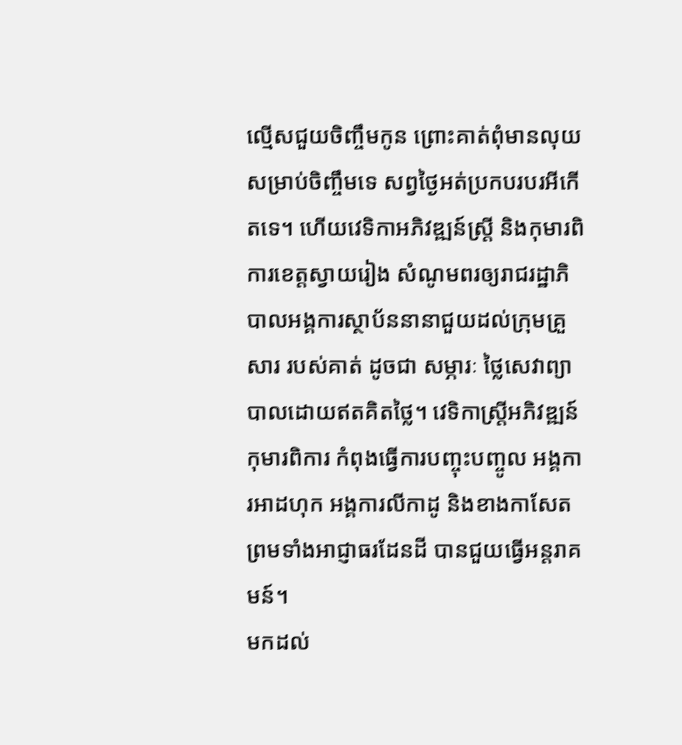ល្មើសជួយចិញ្ចឹមកូន ព្រោះគាត់ពុំមានលុយសម្រាប់ចិញ្ចឹមទេ សព្វថ្ងៃអត់ប្រកបរបរអីកើតទេ។ ហើយវេទិកាអភិវឌ្ឍន៍ស្ត្រី និងកុមារពិការខេត្តស្វាយរៀង សំណូមពរឲ្យរាជរដ្ឋាភិបាលអង្គការស្ថាប័ននានាជួយដល់ក្រុមគ្រួសារ របស់គាត់ ដូចជា សម្ភារៈ ថ្លៃសេវាព្យាបាលដោយឥតគិតថ្លៃ។ វេទិកាស្ត្រីអភិវឌ្ឍន៍កុមារពិការ កំពុងធ្វើការបញ្ចុះបញ្ចូល អង្គការអាដហុក អង្គការលីកាដូ និងខាងកាសែត ព្រមទាំងអាជ្ញាធរដែនដី បានជួយធ្វើអន្តរាគមន៍។
មកដល់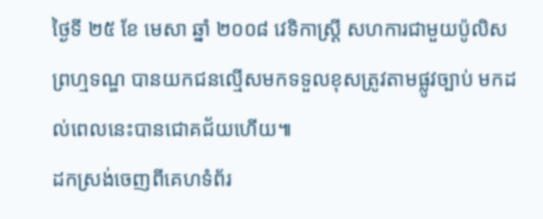ថ្ងៃទី ២៥ ខែ មេសា ឆ្នាំ ២០០៨ វេទិកាស្ត្រី សហការជាមួយប៉ូលិសព្រហ្មទណ្ឌ បានយកជនល្មើសមកទទួលខុសត្រូវតាមផ្លូវច្បាប់ មកដល់ពេលនេះបានជោគជ័យហើយ៕
ដកស្រង់ចេញពីគេហទំព័រ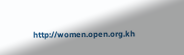http://women.open.org.kh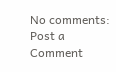No comments:
Post a Comment